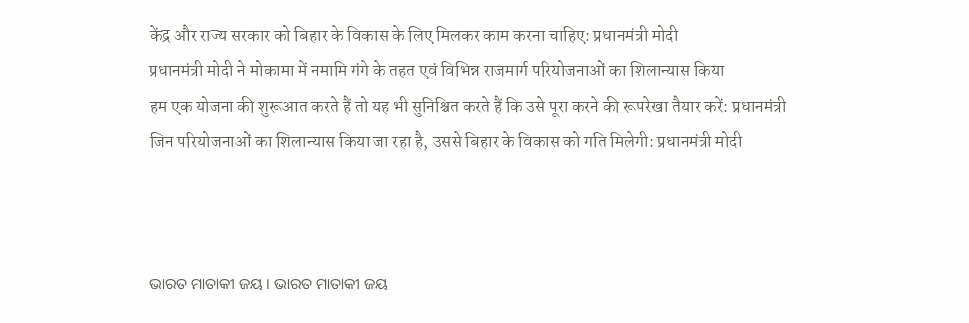केंद्र और राज्य सरकार को बिहार के विकास के लिए मिलकर काम करना चाहिए: प्रधानमंत्री मोदी
प्रधानमंत्री मोदी ने मोकामा में नमामि गंगे के तहत एवं विभिन्न राजमार्ग परियोजनाओं का शिलान्यास किया
हम एक योजना की शुरूआत करते हैं तो यह भी सुनिश्चित करते हैं कि उसे पूरा करने की रूपरेखा तैयार करें: प्रधानमंत्री
जिन परियोजनाओं का शिलान्यास किया जा रहा है, उससे बिहार के विकास को गति मिलेगी: प्रधानमंत्री मोदी



ଭାରତ ମାତାକୀ ଜୟ । ଭାରତ ମାତାକୀ ଜୟ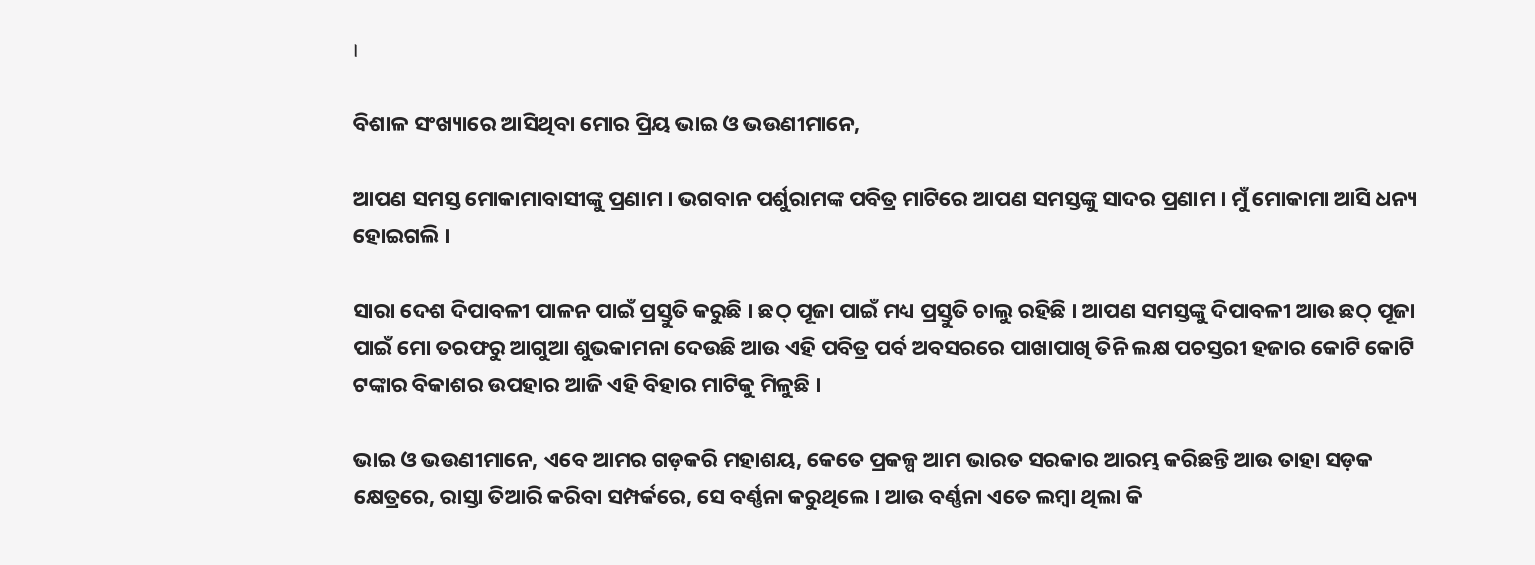।

ବିଶାଳ ସଂଖ୍ୟାରେ ଆସିଥିବା ମୋର ପ୍ରିୟ ଭାଇ ଓ ଭଉଣୀମାନେ,

ଆପଣ ସମସ୍ତ ମୋକାମାବାସୀଙ୍କୁ ପ୍ରଣାମ । ଭଗବାନ ପର୍ଶୁରାମଙ୍କ ପବିତ୍ର ମାଟିରେ ଆପଣ ସମସ୍ତଙ୍କୁ ସାଦର ପ୍ରଣାମ । ମୁଁ ମୋକାମା ଆସି ଧନ୍ୟ ହୋଇଗଲି ।

ସାରା ଦେଶ ଦିପାବଳୀ ପାଳନ ପାଇଁ ପ୍ରସ୍ତୁତି କରୁଛି । ଛଠ୍ ପୂଜା ପାଇଁ ମଧ୍ୟ ପ୍ରସ୍ତୁତି ଚାଲୁ ରହିଛି । ଆପଣ ସମସ୍ତଙ୍କୁ ଦିପାବଳୀ ଆଉ ଛଠ୍ ପୂଜା ପାଇଁ ମୋ ତରଫରୁ ଆଗୁଆ ଶୁଭକାମନା ଦେଉଛି ଆଉ ଏହି ପବିତ୍ର ପର୍ବ ଅବସରରେ ପାଖାପାଖି ତିନି ଲକ୍ଷ ପଚସ୍ତରୀ ହଜାର କୋଟି କୋଟି ଟଙ୍କାର ବିକାଶର ଉପହାର ଆଜି ଏହି ବିହାର ମାଟିକୁ ମିଳୁଛି ।

ଭାଇ ଓ ଭଉଣୀମାନେ, ଏବେ ଆମର ଗଡ଼କରି ମହାଶୟ, କେତେ ପ୍ରକଳ୍ପ ଆମ ଭାରତ ସରକାର ଆରମ୍ଭ କରିଛନ୍ତି ଆଉ ତାହା ସଡ଼କ କ୍ଷେତ୍ରରେ, ରାସ୍ତା ତିଆରି କରିବା ସମ୍ପର୍କରେ, ସେ ବର୍ଣ୍ଣନା କରୁଥିଲେ । ଆଉ ବର୍ଣ୍ଣନା ଏତେ ଲମ୍ବା ଥିଲା କି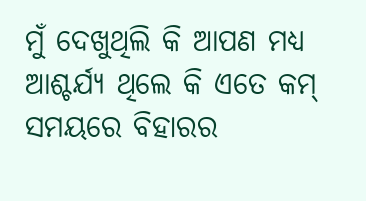ମୁଁ ଦେଖୁଥିଲି କି ଆପଣ ମଧ୍ୟ ଆଶ୍ଚର୍ଯ୍ୟ ଥିଲେ କି ଏତେ କମ୍ ସମୟରେ ବିହାରର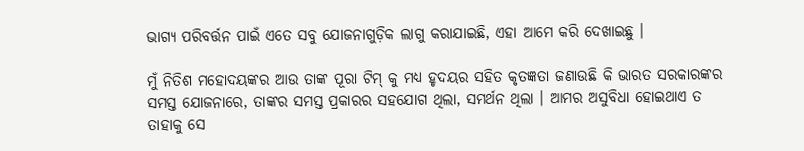ଭାଗ୍ୟ ପରିବର୍ତ୍ତନ ପାଇଁ ଏତେ ସବୁ ଯୋଜନାଗୁଡ଼ିକ ଲାଗୁ କରାଯାଇଛି, ଏହା ଆମେ କରି ଦେଖାଇଛୁ ।

ମୁଁ ନିତିଶ ମହୋଦୟଙ୍କର ଆଉ ତାଙ୍କ ପୂରା ଟିମ୍ କୁ ମଧ୍ୟ ହୃଦୟର ସହିତ କୃତଜ୍ଞତା ଜଣାଉଛି କି ଭାରତ ସରକାରଙ୍କର ସମସ୍ତ ଯୋଜନାରେ, ତାଙ୍କର ସମସ୍ତ ପ୍ରକାରର ସହଯୋଗ ଥିଲା, ସମର୍ଥନ ଥିଲା । ଆମର ଅସୁବିଧା ହୋଇଥାଏ ତ ତାହାକୁ ସେ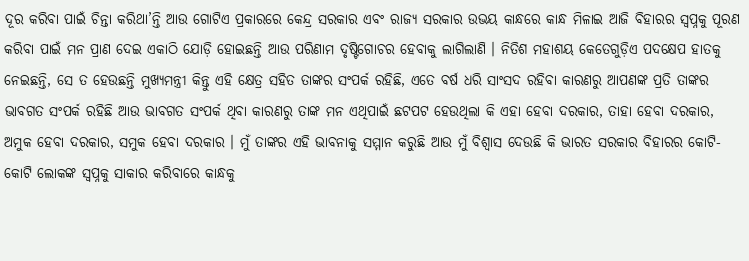ଦୂର କରିବା ପାଇଁ ଚିନ୍ତା କରିଥା’ନ୍ତି ଆଉ ଗୋଟିଏ ପ୍ରକାରରେ କେନ୍ଦ୍ର ସରକାର ଏବଂ ରାଜ୍ୟ ସରକାର ଉଭୟ କାନ୍ଧରେ କାନ୍ଧ ମିଳାଇ ଆଜି ବିହାରର ସ୍ୱପ୍ନକୁ ପୂରଣ କରିବା ପାଇଁ ମନ ପ୍ରାଣ ଦେଇ ଏକାଠି ଯୋଡ଼ି ହୋଇଛନ୍ତି ଆଉ ପରିଣାମ ଦୃଷ୍ଟିଗୋଚର ହେବାକୁ ଲାଗିଲାଣି । ନିତିଶ ମହାଶୟ କେତେଗୁଡ଼ିଏ ପଦକ୍ଷେପ ହାତକୁ ନେଇଛନ୍ତି, ସେ ତ ହେଉଛନ୍ତି ମୁଖ୍ୟମନ୍ତ୍ରୀ କିନ୍ତୁ ଏହି କ୍ଷେତ୍ର ସହିତ ତାଙ୍କର ସଂପର୍କ ରହିଛି, ଏତେ ବର୍ଷ ଧରି ସାଂସଦ ରହିବା କାରଣରୁ ଆପଣଙ୍କ ପ୍ରତି ତାଙ୍କର ଭାବଗତ ସଂପର୍କ ରହିଛି ଆଉ ଭାବଗତ ସଂପର୍କ ଥିବା କାରଣରୁ ତାଙ୍କ ମନ ଏଥିପାଇଁ ଛଟପଟ ହେଉଥିଲା କି ଏହା ହେବା ଦରକାର, ତାହା ହେବା ଦରକାର, ଅମୁକ ହେବା ଦରକାର, ସମୁକ ହେବା ଦରକାର । ମୁଁ ତାଙ୍କର ଏହି ଭାବନାକୁ ସମ୍ମାନ କରୁଛି ଆଉ ମୁଁ ବିଶ୍ୱାସ ଦେଉଛି କି ଭାରତ ସରକାର ବିହାରର କୋଟି-କୋଟି ଲୋକଙ୍କ ସ୍ୱପ୍ନକୁ ସାକାର କରିବାରେ କାନ୍ଧକୁ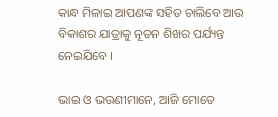କାନ୍ଧ ମିଳାଇ ଆପଣଙ୍କ ସହିତ ଚାଲିବେ ଆଉ ବିକାଶର ଯାତ୍ରାକୁ ନୂତନ ଶିଖର ପର୍ଯ୍ୟନ୍ତ ନେଇଯିବେ ।

ଭାଇ ଓ ଭଉଣୀମାନେ, ଆଜି ମୋତେ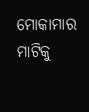ମୋକାମାର ମାଟିକୁ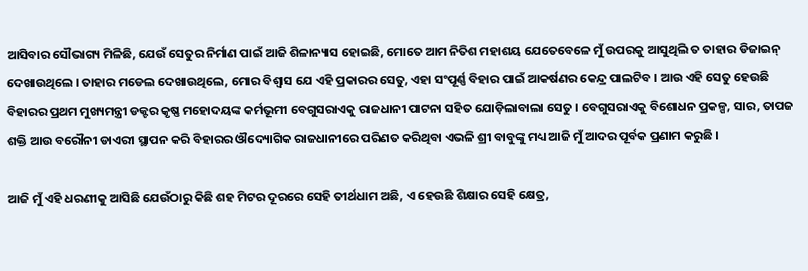ଆସିବାର ସୌଭାଗ୍ୟ ମିଳିଛି, ଯେଉଁ ସେତୁର ନିର୍ମାଣ ପାଇଁ ଆଜି ଶିଳାନ୍ୟାସ ହୋଇଛି, ମୋତେ ଆମ ନିତିଶ ମହାଶୟ ଯେତେବେଳେ ମୁଁ ଉପରକୁ ଆସୁଥିଲି ତ ତାହାର ଡିଜାଇନ୍ ଦେଖାଉଥିଲେ । ତାହାର ମଡେଲ ଦେଖାଉଥିଲେ, ମୋର ବିଶ୍ୱାସ ଯେ ଏହି ପ୍ରକାରର ସେତୁ, ଏହା ସଂପୂର୍ଣ୍ଣ ବିହାର ପାଇଁ ଆକର୍ଷଣର କେନ୍ଦ୍ର ପାଲଟିବ । ଆଉ ଏହି ସେତୁ ହେଉଛି ବିହାରର ପ୍ରଥମ ମୁଖ୍ୟମନ୍ତ୍ରୀ ଡକ୍ଟର କୃଷ୍ଣ ମହୋଦୟଙ୍କ କର୍ମଭୂମୀ ବେଗୁସରାଏକୁ ରାଜଧାନୀ ପାଟନା ସହିତ ଯୋଡ଼ିଲାବାଲା ସେତୁ । ବେଗୁସରାଏକୁ ବିଶୋଧନ ପ୍ରକଳ୍ପ, ସାର, ତାପଜ ଶକ୍ତି ଆଉ ବରୌନୀ ଡାଏରୀ ସ୍ଥାପନ କରି ବିହାରର ଔଦ୍ୟୋଗିକ ରାଜଧାନୀରେ ପରିଣତ କରିଥିବା ଏଭଳି ଶ୍ରୀ ବାବୁଙ୍କୁ ମଧ୍ୟ ଆଜି ମୁଁ ଆଦର ପୂର୍ବକ ପ୍ରଣାମ କରୁଛି ।

ଆଜି ମୁଁ ଏହି ଧରଣୀକୁ ଆସିଛି ଯେଉଁଠାରୁ କିଛି ଶହ ମିଟର ଦୂରରେ ସେହି ତୀର୍ଥଧାମ ଅଛି, ଏ ହେଉଛି ଶିକ୍ଷାର ସେହି କ୍ଷେତ୍ର,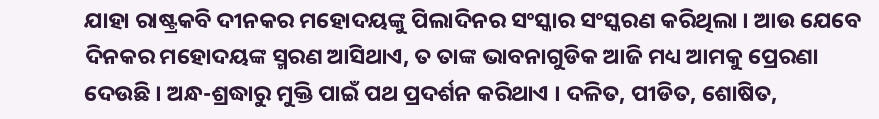ଯାହା ରାଷ୍ଟ୍ରକବି ଦୀନକର ମହୋଦୟଙ୍କୁ ପିଲାଦିନର ସଂସ୍କାର ସଂସ୍କରଣ କରିଥିଲା । ଆଉ ଯେବେ ଦିନକର ମହୋଦୟଙ୍କ ସ୍ମରଣ ଆସିଥାଏ, ତ ତାଙ୍କ ଭାବନାଗୁଡିକ ଆଜି ମଧ୍ୟ ଆମକୁ ପ୍ରେରଣା ଦେଉଛି । ଅନ୍ଧ-ଶ୍ରଦ୍ଧାରୁ ମୁକ୍ତି ପାଇଁ ପଥ ପ୍ରଦର୍ଶନ କରିଥାଏ । ଦଳିତ, ପୀଡିତ, ଶୋଷିତ,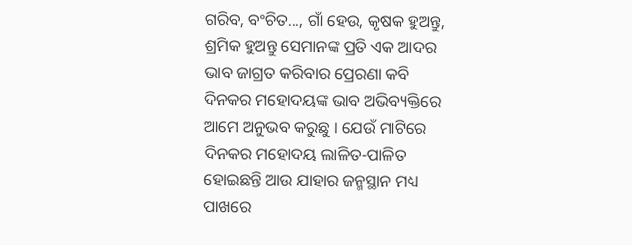ଗରିବ, ବଂଚିତ..., ଗାଁ ହେଉ, କୃଷକ ହୁଅନ୍ତୁ, ଶ୍ରମିକ ହୁଅନ୍ତୁ ସେମାନଙ୍କ ପ୍ରତି ଏକ ଆଦର ଭାବ ଜାଗ୍ରତ କରିବାର ପ୍ରେରଣା କବି ଦିନକର ମହୋଦୟଙ୍କ ଭାବ ଅଭିବ୍ୟକ୍ତିରେ ଆମେ ଅନୁଭବ କରୁଛୁ । ଯେଉଁ ମାଟିରେ ଦିନକର ମହୋଦୟ ଲାଳିତ-ପାଳିତ ହୋଇଛନ୍ତି ଆଉ ଯାହାର ଜନ୍ମସ୍ଥାନ ମଧ୍ୟ ପାଖରେ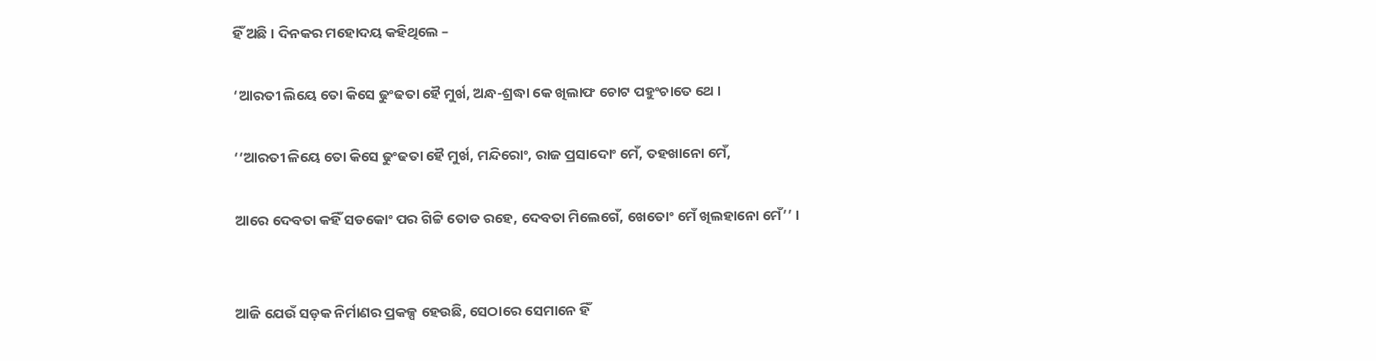ହିଁ ଅଛି । ଦିନକର ମହୋଦୟ କହିଥିଲେ –

‘ଆରତୀ ଲିୟେ ତୋ କିସେ ଢୁଂଢତା ହୈ ମୁର୍ଖ, ଅନ୍ଧ-ଶ୍ରଦ୍ଧା କେ ଖିଲାଫ ଚୋଟ ପହୁଂଚାତେ ଥେ ।

‘‘ଆରତୀ ଳିୟେ ତୋ କିସେ ଢୁଂଢତା ହୈ ମୁର୍ଖ, ମନ୍ଦିରୋଂ, ରାଜ ପ୍ରସାଦୋଂ ମେଁ, ତହଖାନୋ ମେଁ,

ଆରେ ଦେବତା କହିଁ ସଡକୋଂ ପର ଗିଟ୍ଟି ତୋଡ ରହେ, ଦେବତା ମିଲେଗେଁ, ଖେତୋଂ ମେଁ ଖିଲହାନୋ ମେଁ’’ ।


ଆଜି ଯେଉଁ ସଡ଼କ ନିର୍ମାଣର ପ୍ରକଳ୍ପ ହେଉଛି, ସେଠାରେ ସେମାନେ ହିଁ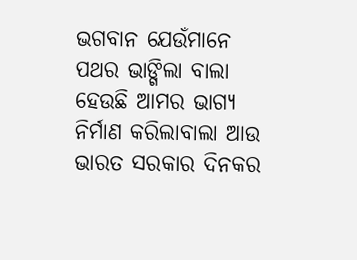ଭଗବାନ ଯେଉଁମାନେ ପଥର ଭାଙ୍ଗିଲା ବାଲା ହେଉଛି ଆମର ଭାଗ୍ୟ ନିର୍ମାଣ କରିଲାବାଲା ଆଉ ଭାରତ ସରକାର ଦିନକର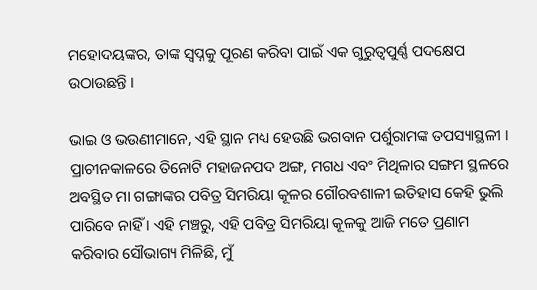ମହୋଦୟଙ୍କର, ତାଙ୍କ ସ୍ୱପ୍ନକୁ ପୂରଣ କରିବା ପାଇଁ ଏକ ଗୁରୁତ୍ୱପୁର୍ଣ୍ଣ ପଦକ୍ଷେପ ଉଠାଉଛନ୍ତି ।

ଭାଇ ଓ ଭଉଣୀମାନେ, ଏହି ସ୍ଥାନ ମଧ୍ୟ ହେଉଛି ଭଗବାନ ପର୍ଶୁରାମଙ୍କ ତପସ୍ୟାସ୍ଥଳୀ । ପ୍ରାଚୀନକାଳରେ ତିନୋଟି ମହାଜନପଦ ଅଙ୍ଗ, ମଗଧ ଏବଂ ମିଥିଳାର ସଙ୍ଗମ ସ୍ଥଳରେ ଅବସ୍ଥିତ ମା ଗଙ୍ଗାଙ୍କର ପବିତ୍ର ସିମରିୟା କୂଳର ଗୌରବଶାଳୀ ଇତିହାସ କେହି ଭୁଲି ପାରିବେ ନାହିଁ । ଏହି ମଞ୍ଚରୁ, ଏହି ପବିତ୍ର ସିମରିୟା କୂଳକୁ ଆଜି ମତେ ପ୍ରଣାମ କରିବାର ସୌଭାଗ୍ୟ ମିଳିଛି, ମୁଁ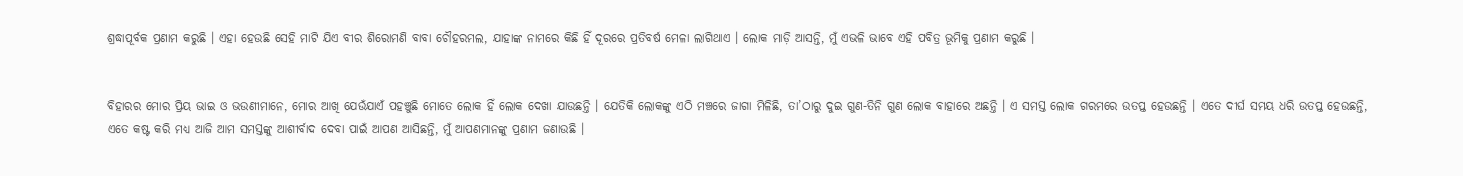ଶ୍ରଦ୍ଧାପୂର୍ବକ ପ୍ରଣାମ କରୁଛି । ଏହା ହେଉଛି ସେହି ମାଟି ଯିଏ ବୀର ଶିରୋମଣି ବାବା ଚୌହରମଲ, ଯାହାଙ୍କ ନାମରେ କିଛି ହିଁ ଦୂରରେ ପ୍ରତିବର୍ଷ ମେଳା ଲାଗିଥାଏ । ଲୋକ ମାଡ଼ି ଆସନ୍ତି, ମୁଁ ଏଭଳି ଭାବେ ଏହି ପବିତ୍ର ଭୂମିକୁ ପ୍ରଣାମ କରୁଛି ।


ବିହାରର ମୋର ପ୍ରିୟ ଭାଇ ଓ ଭଉଣୀମାନେ, ମୋର ଆଖି ଯେଉଁଯାଏଁ ପହଞ୍ଚୁଛି ମୋତେ ଲୋକ ହିଁ ଲୋକ ଦେଖା ଯାଉଛନ୍ତି । ଯେତିକି ଲୋକଙ୍କୁ ଏଠି ମଞ୍ଚରେ ଜାଗା ମିଳିଛି, ତା’ଠାରୁ ଦୁଇ ଗୁଣ-ତିନି ଗୁଣ ଲୋକ ବାହାରେ ଅଛନ୍ତି । ଏ ସମସ୍ତ ଲୋକ ଗରମରେ ଉତପ୍ତ ହେଉଛନ୍ତି । ଏତେ ଦୀର୍ଘ ସମୟ ଧରି ଉତପ୍ତ ହେଉଛନ୍ତି, ଏତେ କଷ୍ଟ କରି ମଧ୍ୟ ଆଜି ଆମ ସମସ୍ତଙ୍କୁ ଆଶୀର୍ବାଦ ଦେବା ପାଇଁ ଆପଣ ଆସିଛନ୍ତି, ମୁଁ ଆପଣମାନଙ୍କୁ ପ୍ରଣାମ ଜଣାଉଛି ।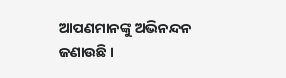ଆପଣମାନଙ୍କୁ ଅଭିନନ୍ଦନ ଜଣାଉଛି ।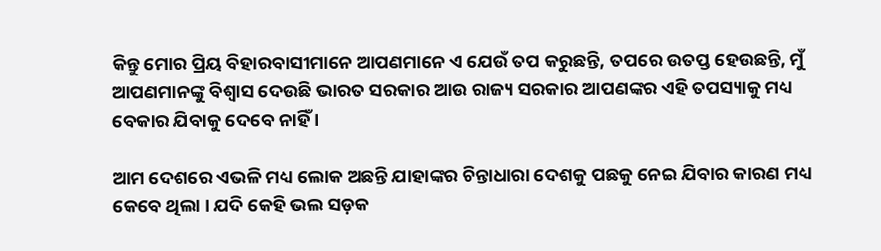କିନ୍ତୁ ମୋର ପ୍ରିୟ ବିହାରବାସୀମାନେ ଆପଣମାନେ ଏ ଯେଉଁ ତପ କରୁଛନ୍ତି, ତପରେ ଉତପ୍ତ ହେଉଛନ୍ତି, ମୁଁ ଆପଣମାନଙ୍କୁ ବିଶ୍ୱାସ ଦେଉଛି ଭାରତ ସରକାର ଆଉ ରାଜ୍ୟ ସରକାର ଆପଣଙ୍କର ଏହି ତପସ୍ୟାକୁ ମଧ୍ୟ ବେକାର ଯିବାକୁ ଦେବେ ନାହିଁ ।

ଆମ ଦେଶରେ ଏଭଳି ମଧ୍ୟ ଲୋକ ଅଛନ୍ତି ଯାହାଙ୍କର ଚିନ୍ତାଧାରା ଦେଶକୁ ପଛକୁ ନେଇ ଯିବାର କାରଣ ମଧ୍ୟ କେବେ ଥିଲା । ଯଦି କେହି ଭଲ ସଡ଼କ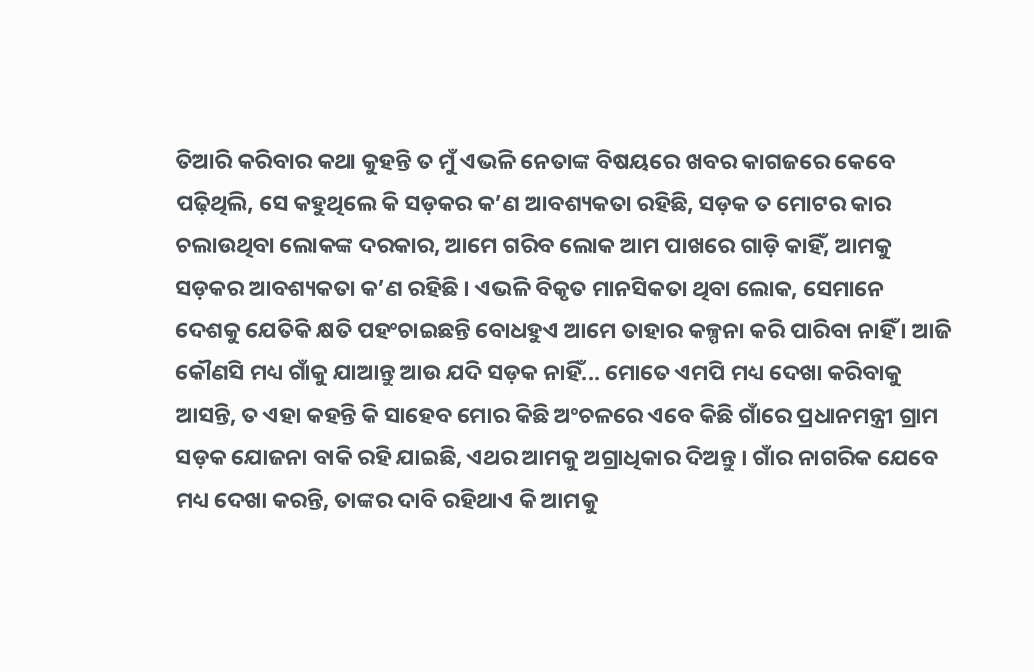ତିଆରି କରିବାର କଥା କୁହନ୍ତି ତ ମୁଁ ଏଭଳି ନେତାଙ୍କ ବିଷୟରେ ଖବର କାଗଜରେ କେବେ ପଢ଼ିଥିଲି, ସେ କହୁଥିଲେ କି ସଡ଼କର କ’ଣ ଆବଶ୍ୟକତା ରହିଛି, ସଡ଼କ ତ ମୋଟର କାର ଚଲାଉଥିବା ଲୋକଙ୍କ ଦରକାର, ଆମେ ଗରିବ ଲୋକ ଆମ ପାଖରେ ଗାଡ଼ି କାହିଁ, ଆମକୁ ସଡ଼କର ଆବଶ୍ୟକତା କ’ଣ ରହିଛି । ଏଭଳି ବିକୃତ ମାନସିକତା ଥିବା ଲୋକ, ସେମାନେ ଦେଶକୁ ଯେତିକି କ୍ଷତି ପହଂଚାଇଛନ୍ତି ବୋଧହୁଏ ଆମେ ତାହାର କଳ୍ପନା କରି ପାରିବା ନାହିଁ । ଆଜି କୌଣସି ମଧ୍ୟ ଗାଁକୁ ଯାଆନ୍ତୁ ଆଉ ଯଦି ସଡ଼କ ନାହିଁ... ମୋତେ ଏମପି ମଧ୍ୟ ଦେଖା କରିବାକୁ ଆସନ୍ତି, ତ ଏହା କହନ୍ତି କି ସାହେବ ମୋର କିଛି ଅଂଚଳରେ ଏବେ କିଛି ଗାଁରେ ପ୍ରଧାନମନ୍ତ୍ରୀ ଗ୍ରାମ ସଡ଼କ ଯୋଜନା ବାକି ରହି ଯାଇଛି, ଏଥର ଆମକୁ ଅଗ୍ରାଧିକାର ଦିଅନ୍ତୁ । ଗାଁର ନାଗରିକ ଯେବେ ମଧ୍ୟ ଦେଖା କରନ୍ତି, ତାଙ୍କର ଦାବି ରହିଥାଏ କି ଆମକୁ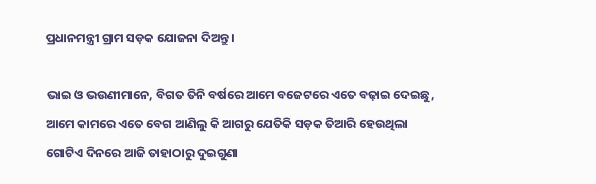ପ୍ରଧାନମନ୍ତ୍ରୀ ଗ୍ରାମ ସଡ଼କ ଯୋଜନା ଦିଅନ୍ତୁ ।

ଭାଇ ଓ ଭଉଣୀମାନେ, ବିଗତ ତିନି ବର୍ଷରେ ଆମେ ବଜେଟରେ ଏତେ ବଢ଼ାଇ ଦେଇଛୁ, ଆମେ କାମରେ ଏତେ ବେଗ ଆଣିଲୁ କି ଆଗରୁ ଯେତିକି ସଡ଼କ ତିଆରି ହେଉଥିଲା ଗୋଟିଏ ଦିନରେ ଆଜି ତାହାଠାରୁ ଦୁଇଗୁଣା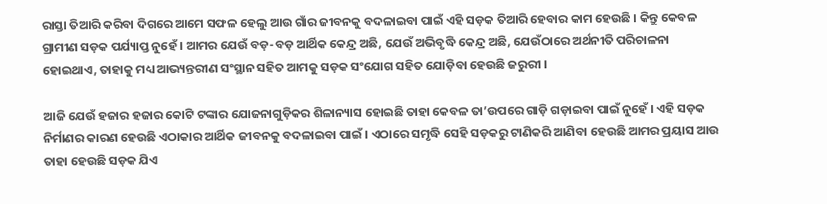ରାସ୍ତା ତିଆରି କରିବା ଦିଗରେ ଆମେ ସଫଳ ହେଲୁ ଆଉ ଗାଁର ଜୀବନକୁ ବଦଳାଇବା ପାଇଁ ଏହି ସଡ଼କ ତିଆରି ହେବାର କାମ ହେଉଛି । କିନ୍ତୁ କେବଳ ଗ୍ରାମୀଣ ସଡ଼କ ପର୍ଯ୍ୟାପ୍ତ ନୁହେଁ । ଆମର ଯେଉଁ ବଡ଼-ବଡ଼ ଆର୍ଥିକ କେନ୍ଦ୍ର ଅଛି, ଯେଉଁ ଅଭିବୃଦ୍ଧି କେନ୍ଦ୍ର ଅଛି, ଯେଉଁଠାରେ ଅର୍ଥନୀତି ପରିଚାଳନା ହୋଇଥାଏ, ତାହାକୁ ମଧ୍ୟ ଆଭ୍ୟନ୍ତରୀଣ ସଂସ୍ଥାନ ସହିତ ଆମକୁ ସଡ଼କ ସଂଯୋଗ ସହିତ ଯୋଡ଼ିବା ହେଉଛି ଜରୁରୀ ।

ଆଜି ଯେଉଁ ହଜାର ହଜାର କୋଟି ଟଙ୍କାର ଯୋଜନାଗୁଡ଼ିକର ଶିଳାନ୍ୟାସ ହୋଇଛି ତାହା କେବଳ ତା’ଉପରେ ଗାଡ଼ି ଗଡ଼ାଇବା ପାଇଁ ନୁହେଁ । ଏହି ସଡ଼କ ନିର୍ମାଣର କାରଣ ହେଉଛି ଏଠାକାର ଆର୍ଥିକ ଜୀବନକୁ ବଦଳାଇବା ପାଇଁ । ଏଠାରେ ସମୃଦ୍ଧି ସେହି ସଡ଼କରୁ ଟାଣିକରି ଆଣିବା ହେଉଛି ଆମର ପ୍ରୟାସ ଆଉ ତାହା ହେଉଛି ସଡ଼କ ଯିଏ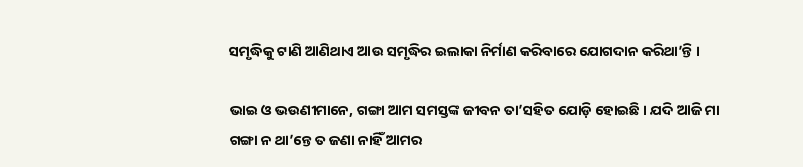ସମୃଦ୍ଧିକୁ ଟାଣି ଆଣିଥାଏ ଆଉ ସମୃଦ୍ଧିର ଇଲାକା ନିର୍ମାଣ କରିବାରେ ଯୋଗଦାନ କରିଥା’ନ୍ତି ।

ଭାଇ ଓ ଭଉଣୀମାନେ, ଗଙ୍ଗା ଆମ ସମସ୍ତଙ୍କ ଜୀବନ ତା’ସହିତ ଯୋଡ଼ି ହୋଇଛି । ଯଦି ଆଜି ମା ଗଙ୍ଗା ନ ଥା’ନ୍ତେ ତ ଜଣା ନାହିଁ ଆମର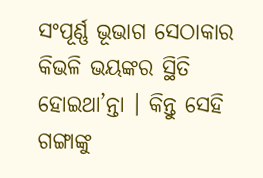ସଂପୂର୍ଣ୍ଣ ଭୂଭାଗ ସେଠାକାର କିଭଳି ଭୟଙ୍କର ସ୍ଥିତି ହୋଇଥା’ନ୍ତା । କିନ୍ତୁ ସେହି ଗଙ୍ଗାଙ୍କୁ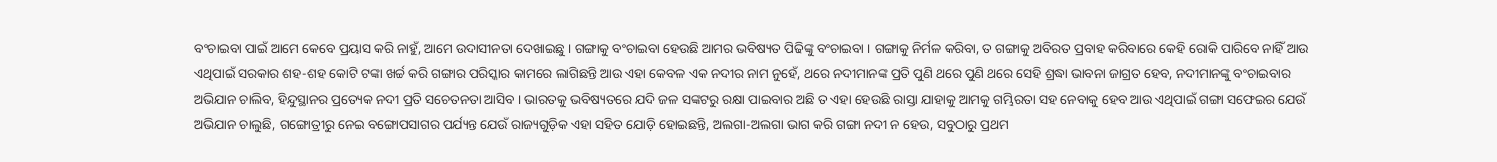ବଂଚାଇବା ପାଇଁ ଆମେ କେବେ ପ୍ରୟାସ କରି ନାହୁଁ, ଆମେ ଉଦାସୀନତା ଦେଖାଇଛୁ । ଗଙ୍ଗାକୁ ବଂଚାଇବା ହେଉଛି ଆମର ଭବିଷ୍ୟତ ପିଢିଙ୍କୁ ବଂଚାଇବା । ଗଙ୍ଗାକୁ ନିର୍ମଳ କରିବା, ତ ଗଙ୍ଗାକୁ ଅବିରତ ପ୍ରବାହ କରିବାରେ କେହି ରୋକି ପାରିବେ ନାହିଁ ଆଉ ଏଥିପାଇଁ ସରକାର ଶହ-ଶହ କୋଟି ଟଙ୍କା ଖର୍ଚ୍ଚ କରି ଗଙ୍ଗାର ପରିସ୍କାର କାମରେ ଲାଗିଛନ୍ତି ଆଉ ଏହା କେବଳ ଏକ ନଦୀର ନାମ ନୁହେଁ, ଥରେ ନଦୀମାନଙ୍କ ପ୍ରତି ପୁଣି ଥରେ ପୁଣି ଥରେ ସେହି ଶ୍ରଦ୍ଧା ଭାବନା ଜାଗ୍ରତ ହେବ, ନଦୀମାନଙ୍କୁ ବଂଚାଇବାର ଅଭିଯାନ ଚାଲିବ, ହିନ୍ଦୁସ୍ଥାନର ପ୍ରତ୍ୟେକ ନଦୀ ପ୍ରତି ସଚେତନତା ଆସିବ । ଭାରତକୁ ଭବିଷ୍ୟତରେ ଯଦି ଜଳ ସଙ୍କଟରୁ ରକ୍ଷା ପାଇବାର ଅଛି ତ ଏହା ହେଉଛି ରାସ୍ତା ଯାହାକୁ ଆମକୁ ଗମ୍ଭିରତା ସହ ନେବାକୁ ହେବ ଆଉ ଏଥିପାଇଁ ଗଙ୍ଗା ସଫେଇର ଯେଉଁ ଅଭିଯାନ ଚାଲୁଛି, ଗଙ୍ଗୋତ୍ରୀରୁ ନେଇ ବଙ୍ଗୋପସାଗର ପର୍ଯ୍ୟନ୍ତ ଯେଉଁ ରାଜ୍ୟଗୁଡ଼ିକ ଏହା ସହିତ ଯୋଡ଼ି ହୋଇଛନ୍ତି, ଅଲଗା-ଅଲଗା ଭାଗ କରି ଗଙ୍ଗା ନଦୀ ନ ହେଉ, ସବୁଠାରୁ ପ୍ରଥମ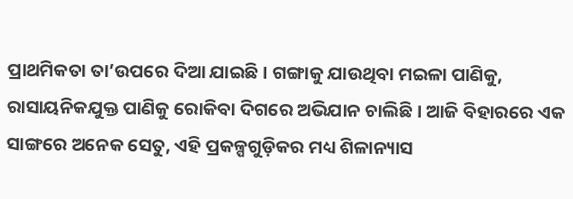ପ୍ରାଥମିକତା ତା’ଉପରେ ଦିଆ ଯାଇଛି । ଗଙ୍ଗାକୁ ଯାଉଥିବା ମଇଳା ପାଣିକୁ, ରାସାୟନିକଯୁକ୍ତ ପାଣିକୁ ରୋକିବା ଦିଗରେ ଅଭିଯାନ ଚାଲିଛି । ଆଜି ବିହାରରେ ଏକ ସାଙ୍ଗରେ ଅନେକ ସେତୁ, ଏହି ପ୍ରକଳ୍ପଗୁଡ଼ିକର ମଧ୍ୟ ଶିଳାନ୍ୟାସ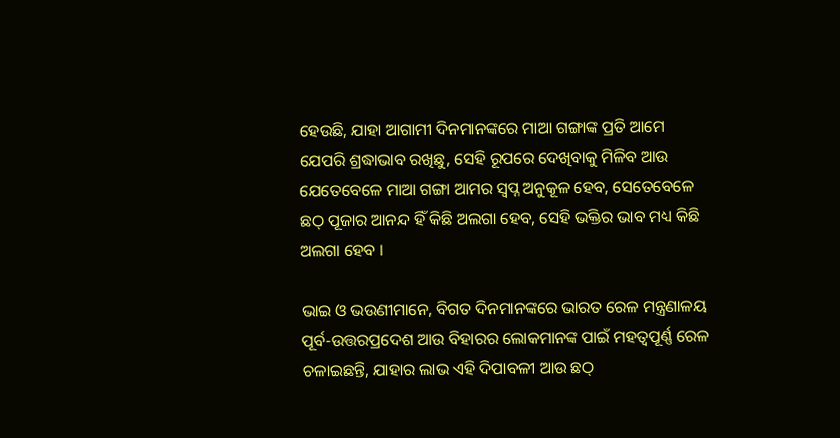ହେଉଛି, ଯାହା ଆଗାମୀ ଦିନମାନଙ୍କରେ ମାଆ ଗଙ୍ଗାଙ୍କ ପ୍ରତି ଆମେ ଯେପରି ଶ୍ରଦ୍ଧାଭାବ ରଖିଛୁ, ସେହି ରୂପରେ ଦେଖିବାକୁ ମିଳିବ ଆଉ ଯେତେବେଳେ ମାଆ ଗଙ୍ଗା ଆମର ସ୍ୱପ୍ନ ଅନୁକୂଳ ହେବ, ସେତେବେଳେ ଛଠ୍ ପୂଜାର ଆନନ୍ଦ ହିଁ କିଛି ଅଲଗା ହେବ, ସେହି ଭକ୍ତିର ଭାବ ମଧ୍ୟ କିଛି ଅଲଗା ହେବ ।

ଭାଇ ଓ ଭଉଣୀମାନେ, ବିଗତ ଦିନମାନଙ୍କରେ ଭାରତ ରେଳ ମନ୍ତ୍ରଣାଳୟ ପୂର୍ବ-ଉତ୍ତରପ୍ରଦେଶ ଆଉ ବିହାରର ଲୋକମାନଙ୍କ ପାଇଁ ମହତ୍ୱପୂର୍ଣ୍ଣ ରେଳ ଚଳାଇଛନ୍ତି, ଯାହାର ଲାଭ ଏହି ଦିପାବଳୀ ଆଉ ଛଠ୍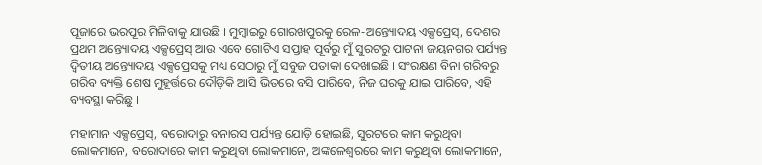ପୂଜାରେ ଭରପୂର ମିଳିବାକୁ ଯାଉଛି । ମୁମ୍ବାଇରୁ ଗୋରଖପୁରକୁ ରେଳ-ଅନ୍ତ୍ୟୋଦୟ ଏକ୍ସପ୍ରେସ୍, ଦେଶର ପ୍ରଥମ ଅନ୍ତ୍ୟୋଦୟ ଏକ୍ସପ୍ରେସ୍ ଆଉ ଏବେ ଗୋଟିଏ ସପ୍ତାହ ପୂର୍ବରୁ ମୁଁ ସୁରଟରୁ ପାଟନା ଜୟନଗର ପର୍ଯ୍ୟନ୍ତ ଦ୍ୱିତୀୟ ଅନ୍ତ୍ୟୋଦୟ ଏକ୍ସପ୍ରେସକୁ ମଧ୍ୟ ସେଠାରୁ ମୁଁ ସବୁଜ ପତାକା ଦେଖାଇଛି । ସଂରକ୍ଷଣ ବିନା ଗରିବରୁ ଗରିବ ବ୍ୟକ୍ତି ଶେଷ ମୁହୂର୍ତ୍ତରେ ଦୌଡ଼ିକି ଆସି ଭିତରେ ବସି ପାରିବେ, ନିଜ ଘରକୁ ଯାଇ ପାରିବେ, ଏହି ବ୍ୟବସ୍ଥା କରିଛୁ ।

ମହାମାନ ଏକ୍ସପ୍ରେସ୍, ବରୋଦାରୁ ବନାରସ ପର୍ଯ୍ୟନ୍ତ ଯୋଡ଼ି ହୋଇଛି, ସୁରଟରେ କାମ କରୁଥିବା ଲୋକମାନେ, ବରୋଦାରେ କାମ କରୁଥିବା ଲୋକମାନେ, ଅଙ୍କଳେଶ୍ୱରରେ କାମ କରୁଥିବା ଲୋକମାନେ,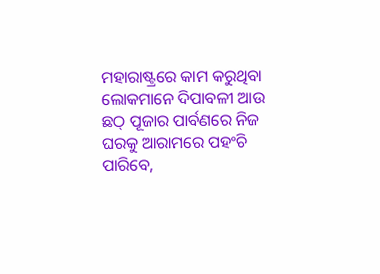ମହାରାଷ୍ଟ୍ରରେ କାମ କରୁଥିବା ଲୋକମାନେ ଦିପାବଳୀ ଆଉ ଛଠ୍ ପୂଜାର ପାର୍ବଣରେ ନିଜ ଘରକୁ ଆରାମରେ ପହଂଚି ପାରିବେ,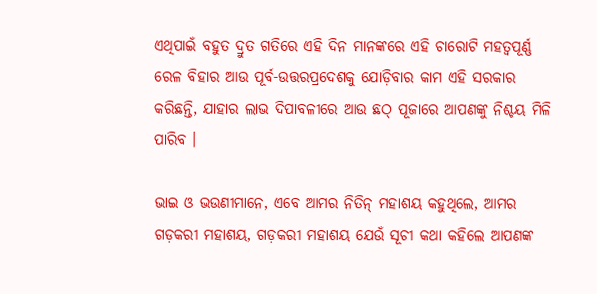ଏଥିପାଇଁ ବହୁତ ଦ୍ରୁତ ଗତିରେ ଏହି ଦିନ ମାନଙ୍କରେ ଏହି ଚାରୋଟି ମହତ୍ୱପୂର୍ଣ୍ଣ ରେଳ ବିହାର ଆଉ ପୂର୍ବ-ଉତ୍ତରପ୍ରଦେଶକୁ ଯୋଡ଼ିବାର କାମ ଏହି ସରକାର କରିଛନ୍ତି, ଯାହାର ଲାଭ ଦିପାବଳୀରେ ଆଉ ଛଠ୍ ପୂଜାରେ ଆପଣଙ୍କୁ ନିଶ୍ଚୟ ମିଳି ପାରିବ ।

ଭାଇ ଓ ଭଉଣୀମାନେ, ଏବେ ଆମର ନିତିନ୍ ମହାଶୟ କହୁଥିଲେ, ଆମର ଗଡ଼କରୀ ମହାଶୟ, ଗଡ଼କରୀ ମହାଶୟ ଯେଉଁ ସୂଚୀ କଥା କହିଲେ ଆପଣଙ୍କ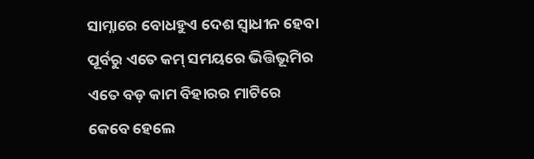ସାମ୍ନାରେ ବୋଧହୁଏ ଦେଶ ସ୍ୱାଧୀନ ହେବା ପୂର୍ବରୁ ଏତେ କମ୍ ସମୟରେ ଭିତ୍ତିଭୂମିର ଏତେ ବଡ଼ କାମ ବିହାରର ମାଟିରେ କେବେ ହେଲେ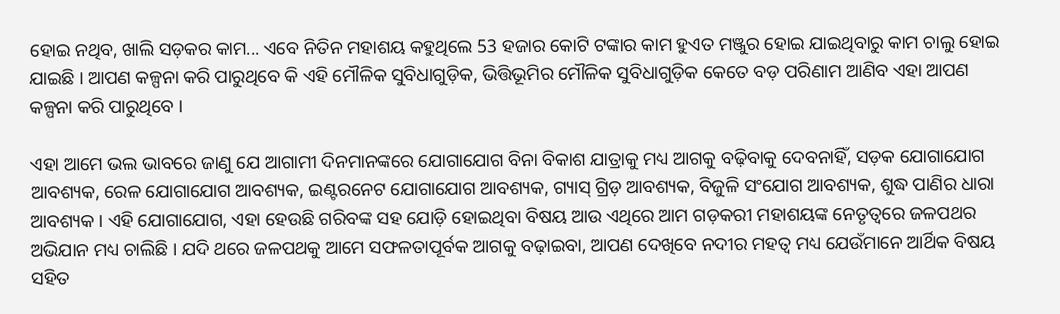ହୋଇ ନଥିବ, ଖାଲି ସଡ଼କର କାମ... ଏବେ ନିତିନ ମହାଶୟ କହୁଥିଲେ 53 ହଜାର କୋଟି ଟଙ୍କାର କାମ ହୁଏତ ମଞ୍ଜୁର ହୋଇ ଯାଇଥିବାରୁ କାମ ଚାଲୁ ହୋଇ ଯାଇଛି । ଆପଣ କଳ୍ପନା କରି ପାରୁଥିବେ କି ଏହି ମୌଳିକ ସୁବିଧାଗୁଡ଼ିକ, ଭିତ୍ତିଭୂମିର ମୌଳିକ ସୁବିଧାଗୁଡ଼ିକ କେତେ ବଡ଼ ପରିଣାମ ଆଣିବ ଏହା ଆପଣ କଳ୍ପନା କରି ପାରୁଥିବେ ।

ଏହା ଆମେ ଭଲ ଭାବରେ ଜାଣୁ ଯେ ଆଗାମୀ ଦିନମାନଙ୍କରେ ଯୋଗାଯୋଗ ବିନା ବିକାଶ ଯାତ୍ରାକୁ ମଧ୍ୟ ଆଗକୁ ବଢ଼ିବାକୁ ଦେବନାହିଁ, ସଡ଼କ ଯୋଗାଯୋଗ ଆବଶ୍ୟକ, ରେଳ ଯୋଗାଯୋଗ ଆବଶ୍ୟକ, ଇଣ୍ଟରନେଟ ଯୋଗାଯୋଗ ଆବଶ୍ୟକ, ଗ୍ୟାସ୍ ଗ୍ରିଡ଼ ଆବଶ୍ୟକ, ବିଜୁଳି ସଂଯୋଗ ଆବଶ୍ୟକ, ଶୁଦ୍ଧ ପାଣିର ଧାରା ଆବଶ୍ୟକ । ଏହି ଯୋଗାଯୋଗ, ଏହା ହେଉଛି ଗରିବଙ୍କ ସହ ଯୋଡ଼ି ହୋଇଥିବା ବିଷୟ ଆଉ ଏଥିରେ ଆମ ଗଡ଼କରୀ ମହାଶୟଙ୍କ ନେତୃତ୍ୱରେ ଜଳପଥର ଅଭିଯାନ ମଧ୍ୟ ଚାଲିଛି । ଯଦି ଥରେ ଜଳପଥକୁ ଆମେ ସଫଳତାପୂର୍ବକ ଆଗକୁ ବଢ଼ାଇବା, ଆପଣ ଦେଖିବେ ନଦୀର ମହତ୍ୱ ମଧ୍ୟ ଯେଉଁମାନେ ଆର୍ଥିକ ବିଷୟ ସହିତ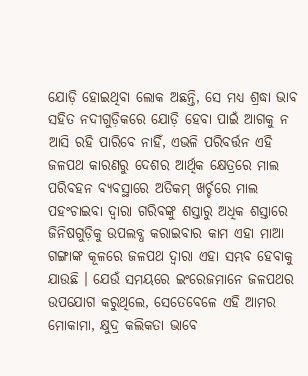ଯୋଡ଼ି ହୋଇଥିବା ଲୋକ ଅଛନ୍ତି, ସେ ମଧ୍ୟ ଶ୍ରଦ୍ଧା ଭାବ ସହିତ ନଦୀଗୁଡ଼ିକରେ ଯୋଡ଼ି ହେବା ପାଇଁ ଆଗକୁ ନ ଆସି ରହି ପାରିବେ ନାହିଁ, ଏଭଳି ପରିବର୍ତ୍ତନ ଏହି ଜଳପଥ କାରଣରୁ ଦେଶର ଆର୍ଥିକ କ୍ଷେତ୍ରରେ ମାଲ ପରିବହନ ବ୍ୟବସ୍ଥାରେ ଅତିକମ୍ ଖର୍ଚ୍ଚରେ ମାଲ ପହଂଚାଇବା ଦ୍ୱାରା ଗରିବଙ୍କୁ ଶସ୍ତାରୁ ଅଧିକ ଶସ୍ତାରେ ଜିନିଷଗୁଡ଼ିକୁ ଉପଲବ୍ଧ କରାଇବାର କାମ ଏହା ମାଆ ଗଙ୍ଗାଙ୍କ କୂଳରେ ଜଳପଥ ଦ୍ୱାରା ଏହା ସମ୍ଭବ ହେବାକୁ ଯାଉଛି । ଯେଉଁ ସମୟରେ ଇଂରେଜମାନେ ଜଳପଥର ଉପଯୋଗ କରୁଥିଲେ, ସେତେବେଳେ ଏହି ଆମର ମୋକାମା, କ୍ଷୁଦ୍ର କଲିକତା ଭାବେ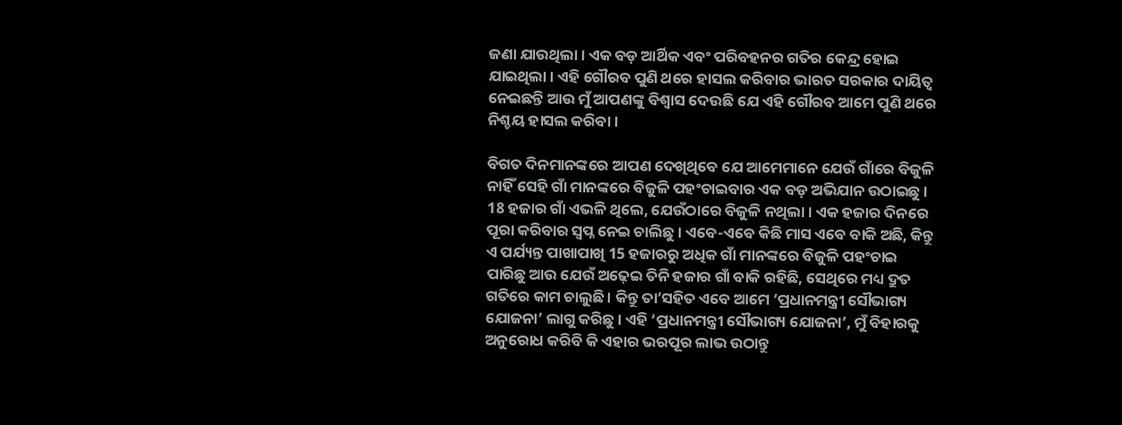ଜଣା ଯାଉଥିଲା । ଏକ ବଡ଼ ଆର୍ଥିକ ଏବଂ ପରିବହନର ଗତିର କେନ୍ଦ୍ର ହୋଇ ଯାଇଥିଲା । ଏହି ଗୌରବ ପୁଣି ଥରେ ହାସଲ କରିବାର ଭାରତ ସରକାର ଦାୟିତ୍ୱ ନେଇଛନ୍ତି ଆଉ ମୁଁ ଆପଣଙ୍କୁ ବିଶ୍ୱାସ ଦେଉଛି ଯେ ଏହି ଗୌରବ ଆମେ ପୁଣି ଥରେ ନିଶ୍ଚୟ ହାସଲ କରିବା ।

ବିଗତ ଦିନମାନଙ୍କରେ ଆପଣ ଦେଖିଥିବେ ଯେ ଆମେମାନେ ଯେଉଁ ଗାଁରେ ବିଜୁଳି ନାହିଁ ସେହି ଗାଁ ମାନଙ୍କରେ ବିଜୁଳି ପହଂଚାଇବାର ଏକ ବଡ଼ ଅଭିଯାନ ଉଠାଇଛୁ । 18 ହଜାର ଗାଁ ଏଭଳି ଥିଲେ, ଯେଉଁଠାରେ ବିଜୁଳି ନଥିଲା । ଏକ ହଜାର ଦିନରେ ପୂରା କରିବାର ସ୍ୱପ୍ନ ନେଇ ଚାଲିଛୁ । ଏବେ-ଏବେ କିଛି ମାସ ଏବେ ବାକି ଅଛି, କିନ୍ତୁ ଏ ପର୍ଯ୍ୟନ୍ତ ପାଖାପାଖି 15 ହଜାରରୁ ଅଧିକ ଗାଁ ମାନଙ୍କରେ ବିଜୁଳି ପହଂଚାଇ ପାରିଛୁ ଆଉ ଯେଉଁ ଅଢ଼େଇ ତିନି ହଜାର ଗାଁ ବାକି ରହିଛି, ସେଥିରେ ମଧ୍ୟ ଦ୍ରୁତ ଗତିରେ କାମ ଚାଲୁଛି । କିନ୍ତୁ ତା’ସହିତ ଏବେ ଆମେ ‘ପ୍ରଧାନମନ୍ତ୍ରୀ ସୌଭାଗ୍ୟ ଯୋଜନା’ ଲାଗୁ କରିଛୁ । ଏହି ‘ପ୍ରଧାନମନ୍ତ୍ରୀ ସୌଭାଗ୍ୟ ଯୋଜନା’, ମୁଁ ବିହାରକୁ ଅନୁରୋଧ କରିବି କି ଏହାର ଭରପୂର ଲାଭ ଉଠାନ୍ତୁ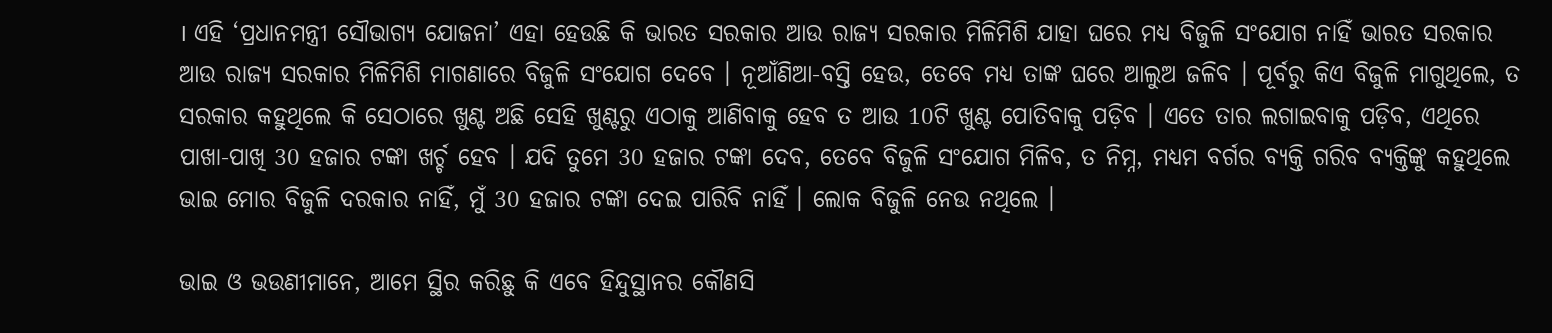। ଏହି ‘ପ୍ରଧାନମନ୍ତ୍ରୀ ସୌଭାଗ୍ୟ ଯୋଜନା’ ଏହା ହେଉଛି କି ଭାରତ ସରକାର ଆଉ ରାଜ୍ୟ ସରକାର ମିଳିମିଶି ଯାହା ଘରେ ମଧ୍ୟ ବିଜୁଳି ସଂଯୋଗ ନାହିଁ ଭାରତ ସରକାର ଆଉ ରାଜ୍ୟ ସରକାର ମିଳିମିଶି ମାଗଣାରେ ବିଜୁଳି ସଂଯୋଗ ଦେବେ । ନୂଆଁଣିଆ-ବସ୍ତି ହେଉ, ତେବେ ମଧ୍ୟ ତାଙ୍କ ଘରେ ଆଲୁଅ ଜଳିବ । ପୂର୍ବରୁ କିଏ ବିଜୁଳି ମାଗୁଥିଲେ, ତ ସରକାର କହୁଥିଲେ କି ସେଠାରେ ଖୁଣ୍ଟ ଅଛି ସେହି ଖୁଣ୍ଟରୁ ଏଠାକୁ ଆଣିବାକୁ ହେବ ତ ଆଉ 10ଟି ଖୁଣ୍ଟ ପୋତିବାକୁ ପଡ଼ିବ । ଏତେ ତାର ଲଗାଇବାକୁ ପଡ଼ିବ, ଏଥିରେ ପାଖା-ପାଖି 30 ହଜାର ଟଙ୍କା ଖର୍ଚ୍ଚ ହେବ । ଯଦି ତୁମେ 30 ହଜାର ଟଙ୍କା ଦେବ, ତେବେ ବିଜୁଳି ସଂଯୋଗ ମିଳିବ, ତ ନିମ୍ନ, ମଧ୍ୟମ ବର୍ଗର ବ୍ୟକ୍ତି ଗରିବ ବ୍ୟକ୍ତିଙ୍କୁ କହୁଥିଲେ ଭାଇ ମୋର ବିଜୁଳି ଦରକାର ନାହିଁ, ମୁଁ 30 ହଜାର ଟଙ୍କା ଦେଇ ପାରିବି ନାହିଁ । ଲୋକ ବିଜୁଳି ନେଉ ନଥିଲେ ।

ଭାଇ ଓ ଭଉଣୀମାନେ, ଆମେ ସ୍ଥିର କରିଛୁ କି ଏବେ ହିନ୍ଦୁସ୍ଥାନର କୌଣସି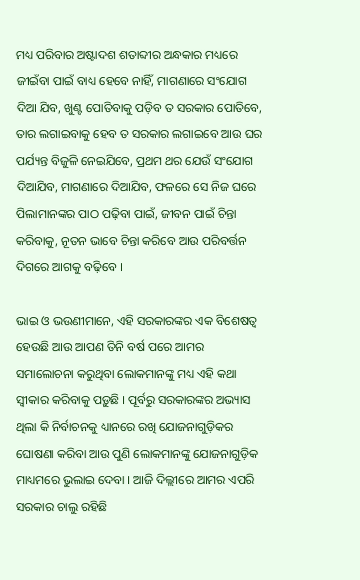ମଧ୍ୟ ପରିବାର ଅଷ୍ଟାଦଶ ଶତାବ୍ଦୀର ଅନ୍ଧକାର ମଧ୍ୟରେ ଜୀଇଁବା ପାଇଁ ବାଧ୍ୟ ହେବେ ନାହିଁ, ମାଗଣାରେ ସଂଯୋଗ ଦିଆ ଯିବ, ଖୁଣ୍ଟ ପୋତିବାକୁ ପଡ଼ିବ ତ ସରକାର ପୋତିବେ, ତାର ଲଗାଇବାକୁ ହେବ ତ ସରକାର ଲଗାଇବେ ଆଉ ଘର ପର୍ଯ୍ୟନ୍ତ ବିଜୁଳି ନେଇଯିବେ, ପ୍ରଥମ ଥର ଯେଉଁ ସଂଯୋଗ ଦିଆଯିବ, ମାଗଣାରେ ଦିଆଯିବ, ଫଳରେ ସେ ନିଜ ଘରେ ପିଲାମାନଙ୍କର ପାଠ ପଢ଼ିବା ପାଇଁ, ଜୀବନ ପାଇଁ ଚିନ୍ତା କରିବାକୁ, ନୂତନ ଭାବେ ଚିନ୍ତା କରିବେ ଆଉ ପରିବର୍ତ୍ତନ ଦିଗରେ ଆଗକୁ ବଢ଼ିବେ ।

ଭାଇ ଓ ଭଉଣୀମାନେ, ଏହି ସରକାରଙ୍କର ଏକ ବିଶେଷତ୍ୱ ହେଉଛି ଆଉ ଆପଣ ତିନି ବର୍ଷ ପରେ ଆମର ସମାଲୋଚନା କରୁଥିବା ଲୋକମାନଙ୍କୁ ମଧ୍ୟ ଏହି କଥା ସ୍ୱୀକାର କରିବାକୁ ପଡ଼ୁଛି । ପୂର୍ବରୁ ସରକାରଙ୍କର ଅଭ୍ୟାସ ଥିଲା କି ନିର୍ବାଚନକୁ ଧ୍ୟାନରେ ରଖି ଯୋଜନାଗୁଡ଼ିକର ଘୋଷଣା କରିବା ଆଉ ପୁଣି ଲୋକମାନଙ୍କୁ ଯୋଜନାଗୁଡ଼ିକ ମାଧ୍ୟମରେ ଭୁଲାଇ ଦେବା । ଆଜି ଦିଲ୍ଲୀରେ ଆମର ଏପରି ସରକାର ଚାଲୁ ରହିଛି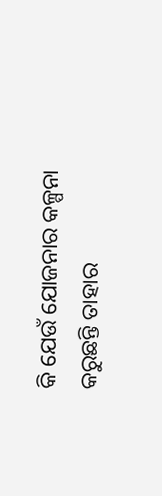କି ଯେଉଁ ଯୋଜନାର କଳ୍ପନା କରୁଛନ୍ତି ତାହାର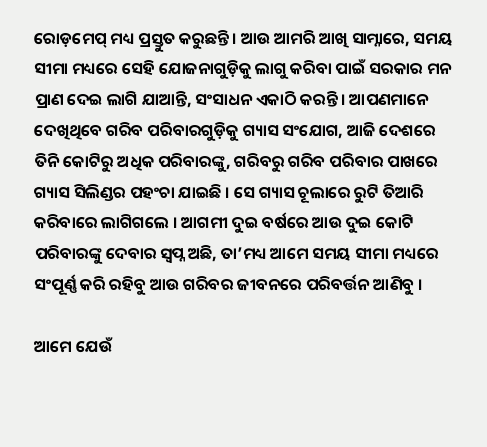ରୋଡ଼ମେପ୍ ମଧ୍ୟ ପ୍ରସ୍ତୁତ କରୁଛନ୍ତି । ଆଉ ଆମରି ଆଖି ସାମ୍ନାରେ, ସମୟ ସୀମା ମଧ୍ୟରେ ସେହି ଯୋଜନାଗୁଡ଼ିକୁ ଲାଗୁ କରିବା ପାଇଁ ସରକାର ମନ ପ୍ରାଣ ଦେଇ ଲାଗି ଯାଆନ୍ତି, ସଂସାଧନ ଏକାଠି କରନ୍ତି । ଆପଣମାନେ ଦେଖିଥିବେ ଗରିବ ପରିବାରଗୁଡ଼ିକୁ ଗ୍ୟାସ ସଂଯୋଗ, ଆଜି ଦେଶରେ ତିନି କୋଟିରୁ ଅଧିକ ପରିବାରଙ୍କୁ, ଗରିବରୁ ଗରିବ ପରିବାର ପାଖରେ ଗ୍ୟାସ ସିଲିଣ୍ଡର ପହଂଚା ଯାଇଛି । ସେ ଗ୍ୟାସ ଚୂଲାରେ ରୁଟି ତିଆରି କରିବାରେ ଲାଗିଗଲେ । ଆଗମୀ ଦୁଇ ବର୍ଷରେ ଆଉ ଦୁଇ କୋଟି ପରିବାରଙ୍କୁ ଦେବାର ସ୍ୱପ୍ନ ଅଛି, ତା’ମଧ୍ୟ ଆମେ ସମୟ ସୀମା ମଧ୍ୟରେ ସଂପୂର୍ଣ୍ଣ କରି ରହିବୁ ଆଉ ଗରିବର ଜୀବନରେ ପରିବର୍ତ୍ତନ ଆଣିବୁ ।

ଆମେ ଯେଉଁ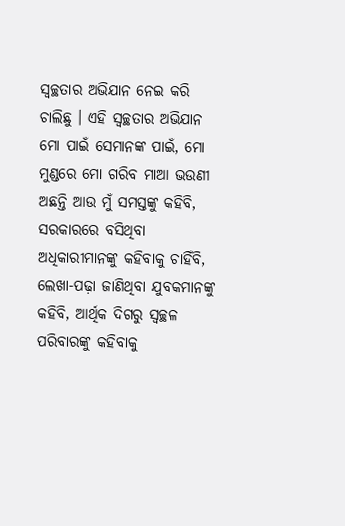ସ୍ୱଚ୍ଛତାର ଅଭିଯାନ ନେଇ କରି ଚାଲିଛୁ । ଏହି ସ୍ୱଚ୍ଛତାର ଅଭିଯାନ ମୋ ପାଇଁ ସେମାନଙ୍କ ପାଇଁ, ମୋ ମୁଣ୍ଡରେ ମୋ ଗରିବ ମାଆ ଭଉଣୀ ଅଛନ୍ତି ଆଉ ମୁଁ ସମସ୍ତଙ୍କୁ କହିବି, ସରକାରରେ ବସିଥିବା ଅଧିକାରୀମାନଙ୍କୁ କହିବାକୁ ଚାହିଁବି, ଲେଖା-ପଢ଼ା ଜାଣିଥିବା ଯୁବକମାନଙ୍କୁ କହିବି, ଆର୍ଥିକ ଦିଗରୁ ସ୍ୱଚ୍ଛଳ ପରିବାରଙ୍କୁ କହିବାକୁ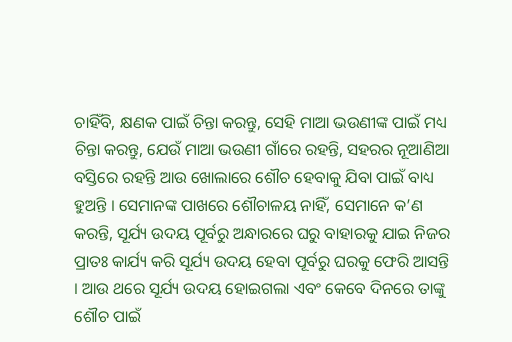ଚାହିଁବି, କ୍ଷଣକ ପାଇଁ ଚିନ୍ତା କରନ୍ତୁ, ସେହି ମାଆ ଭଉଣୀଙ୍କ ପାଇଁ ମଧ୍ୟ ଚିନ୍ତା କରନ୍ତୁ, ଯେଉଁ ମାଆ ଭଉଣୀ ଗାଁରେ ରହନ୍ତି, ସହରର ନୂଆଣିଆ ବସ୍ତିରେ ରହନ୍ତି ଆଉ ଖୋଲାରେ ଶୌଚ ହେବାକୁ ଯିବା ପାଇଁ ବାଧ୍ୟ ହୁଅନ୍ତି । ସେମାନଙ୍କ ପାଖରେ ଶୌଚାଳୟ ନାହିଁ, ସେମାନେ କ’ଣ କରନ୍ତି, ସୂର୍ଯ୍ୟ ଉଦୟ ପୂର୍ବରୁ ଅନ୍ଧାରରେ ଘରୁ ବାହାରକୁ ଯାଇ ନିଜର ପ୍ରାତଃ କାର୍ଯ୍ୟ କରି ସୂର୍ଯ୍ୟ ଉଦୟ ହେବା ପୂର୍ବରୁ ଘରକୁ ଫେରି ଆସନ୍ତି । ଆଉ ଥରେ ସୂର୍ଯ୍ୟ ଉଦୟ ହୋଇଗଲା ଏବଂ କେବେ ଦିନରେ ତାଙ୍କୁ ଶୌଚ ପାଇଁ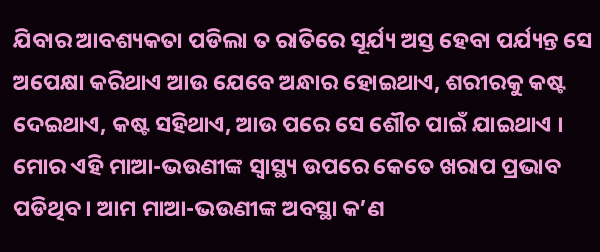ଯିବାର ଆବଶ୍ୟକତା ପଡିଲା ତ ରାତିରେ ସୂର୍ଯ୍ୟ ଅସ୍ତ ହେବା ପର୍ଯ୍ୟନ୍ତ ସେ ଅପେକ୍ଷା କରିଥାଏ ଆଉ ଯେବେ ଅନ୍ଧାର ହୋଇଥାଏ, ଶରୀରକୁ କଷ୍ଟ ଦେଇଥାଏ, କଷ୍ଟ ସହିଥାଏ, ଆଉ ପରେ ସେ ଶୌଚ ପାଇଁ ଯାଇଥାଏ । ମୋର ଏହି ମାଆ-ଭଉଣୀଙ୍କ ସ୍ୱାସ୍ଥ୍ୟ ଉପରେ କେତେ ଖରାପ ପ୍ରଭାବ ପଡିଥିବ । ଆମ ମାଆ-ଭଉଣୀଙ୍କ ଅବସ୍ଥା କ’ଣ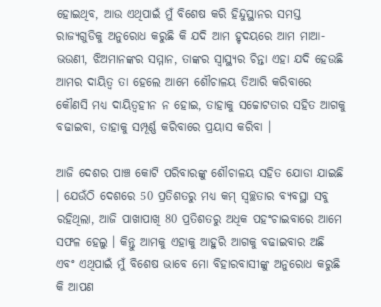ହୋଇଥିବ, ଆଉ ଏଥିପାଇଁ ମୁଁ ବିଶେଷ କରି ହିନ୍ଦୁସ୍ଥାନର ସମସ୍ତ ରାଜ୍ୟଗୁଡିକୁ ଅନୁରୋଧ କରୁଛି କି ଯଦି ଆମ ହୃଦୟରେ ଆମ ମାଆ-ଭଉଣୀ, ଝିଅମାନଙ୍କର ସମ୍ମାନ, ତାଙ୍କର ସ୍ୱାସ୍ଥ୍ୟର ଚିନ୍ତା ଏହା ଯଦି ହେଉଛି ଆମର ଦାୟିତ୍ୱ ତା ହେଲେ ଆମେ ଶୌଚାଳୟ ତିଆରି କରିବାରେ କୌଣସି ମଧ୍ୟ ଦାୟିତ୍ୱହୀନ ନ ହୋଇ, ତାହାକୁ ସଚ୍ଚୋଟତାର ସହିତ ଆଗକୁ ବଢାଇବା, ତାହାକୁ ସମ୍ପୂର୍ଣ୍ଣ କରିବାରେ ପ୍ରୟାସ କରିବା ।

ଆଜି ଦେଶର ପାଞ୍ଚ କୋଟି ପରିବାରଙ୍କୁ ଶୌଚାଳୟ ସହିତ ଯୋଡା ଯାଇଛି । ଯେଉଁଠି ଦେଶରେ 50 ପ୍ରତିଶତରୁ ମଧ୍ୟ କମ୍ ସ୍ୱଚ୍ଛତାର ବ୍ୟବସ୍ଥା ସବୁ ରହିଥିଲା, ଆଜି ପାଖାପାଖି 80 ପ୍ରତିଶତରୁ ଅଧିକ ପହଂଚାଇବାରେ ଆମେ ସଫଳ ହେଲୁ । କିନ୍ତୁ ଆମକୁ ଏହାକୁ ଆହୁରି ଆଗକୁ ବଢାଇବାର ଅଛି ଏବଂ ଏଥିପାଇଁ ମୁଁ ବିଶେଷ ଭାବେ ମୋ ବିହାରବାସୀଙ୍କୁ ଅନୁରୋଧ କରୁଛି କି ଆପଣ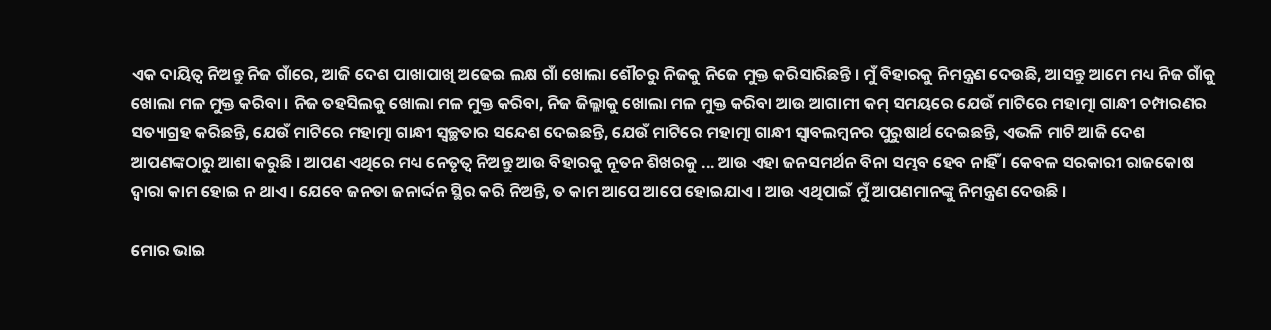ଏକ ଦାୟିତ୍ୱ ନିଅନ୍ତୁ ନିଜ ଗାଁରେ, ଆଜି ଦେଶ ପାଖାପାଖି ଅଢେଇ ଲକ୍ଷ ଗାଁ ଖୋଲା ଶୌଚରୁ ନିଜକୁ ନିଜେ ମୁକ୍ତ କରିସାରିଛନ୍ତି । ମୁଁ ବିହାରକୁ ନିମନ୍ତ୍ରଣ ଦେଉଛି, ଆସନ୍ତୁ ଆମେ ମଧ୍ୟ ନିଜ ଗାଁକୁ ଖୋଲା ମଳ ମୁକ୍ତ କରିବା । ନିଜ ତହସିଲକୁ ଖୋଲା ମଳ ମୁକ୍ତ କରିବା, ନିଜ ଜିଲ୍ଳାକୁ ଖୋଲା ମଳ ମୁକ୍ତ କରିବା ଆଉ ଆଗାମୀ କମ୍ ସମୟରେ ଯେଉଁ ମାଟିରେ ମହାତ୍ମା ଗାନ୍ଧୀ ଚମ୍ପାରଣର ସତ୍ୟାଗ୍ରହ କରିଛନ୍ତି, ଯେଉଁ ମାଟିରେ ମହାତ୍ମା ଗାନ୍ଧୀ ସ୍ୱଚ୍ଛତାର ସନ୍ଦେଶ ଦେଇଛନ୍ତି, ଯେଉଁ ମାଟିରେ ମହାତ୍ମା ଗାନ୍ଧୀ ସ୍ୱାବଲମ୍ବନର ପୁରୁଷାର୍ଥ ଦେଇଛନ୍ତି, ଏଭଳି ମାଟି ଆଜି ଦେଶ ଆପଣଙ୍କଠାରୁ ଆଶା କରୁଛି । ଆପଣ ଏଥିରେ ମଧ୍ୟ ନେତୃତ୍ୱ ନିଅନ୍ତୁ ଆଉ ବିହାରକୁ ନୂତନ ଶିଖରକୁ ... ଆଉ ଏହା ଜନସମର୍ଥନ ବିନା ସମ୍ଭବ ହେବ ନାହିଁ । କେବଳ ସରକାରୀ ରାଜକୋଷ ଦ୍ୱାରା କାମ ହୋଇ ନ ଥାଏ । ଯେବେ ଜନତା ଜନାର୍ଦ୍ଦନ ସ୍ଥିର କରି ନିଅନ୍ତି, ତ କାମ ଆପେ ଆପେ ହୋଇଯାଏ । ଆଉ ଏଥିପାଇଁ ମୁଁ ଆପଣମାନଙ୍କୁ ନିମନ୍ତ୍ରଣ ଦେଉଛି ।

ମୋର ଭାଇ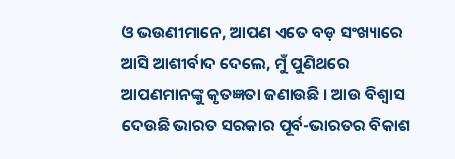ଓ ଭଉଣୀମାନେ, ଆପଣ ଏତେ ବଡ଼ ସଂଖ୍ୟାରେ ଆସି ଆଶୀର୍ବାଦ ଦେଲେ, ମୁଁ ପୁଣିଥରେ ଆପଣମାନଙ୍କୁ କୃତଜ୍ଞତା ଜଣାଉଛି । ଆଉ ବିଶ୍ୱାସ ଦେଉଛି ଭାରତ ସରକାର ପୂର୍ବ-ଭାରତର ବିକାଶ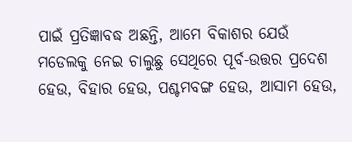ପାଇଁ ପ୍ରତିଜ୍ଞାବଦ୍ଧ ଅଛନ୍ତି, ଆମେ ବିକାଶର ଯେଉଁ ମଡେଲକୁ ନେଇ ଚାଲୁଛୁ ସେଥିରେ ପୂର୍ବ-ଉତ୍ତର ପ୍ରଦେଶ ହେଉ, ବିହାର ହେଉ, ପଶ୍ଚମବଙ୍ଗ ହେଉ, ଆସାମ ହେଉ,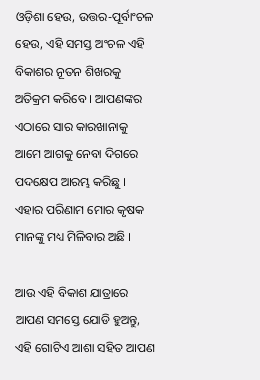ଓଡ଼ିଶା ହେଉ, ଉତ୍ତର-ପୂର୍ବାଂଚଳ ହେଉ, ଏହି ସମସ୍ତ ଅଂଚଳ ଏହି ବିକାଶର ନୂତନ ଶିଖରକୁ ଅତିକ୍ରମ କରିବେ । ଆପଣଙ୍କର ଏଠାରେ ସାର କାରଖାନାକୁ ଆମେ ଆଗକୁ ନେବା ଦିଗରେ ପଦକ୍ଷେପ ଆରମ୍ଭ କରିଛୁ । ଏହାର ପରିଣାମ ମୋର କୃଷକ ମାନଙ୍କୁ ମଧ୍ୟ ମିଳିବାର ଅଛି ।

ଆଉ ଏହି ବିକାଶ ଯାତ୍ରାରେ ଆପଣ ସମସ୍ତେ ଯୋଡି ହୁଅନ୍ତୁ, ଏହି ଗୋଟିଏ ଆଶା ସହିତ ଆପଣ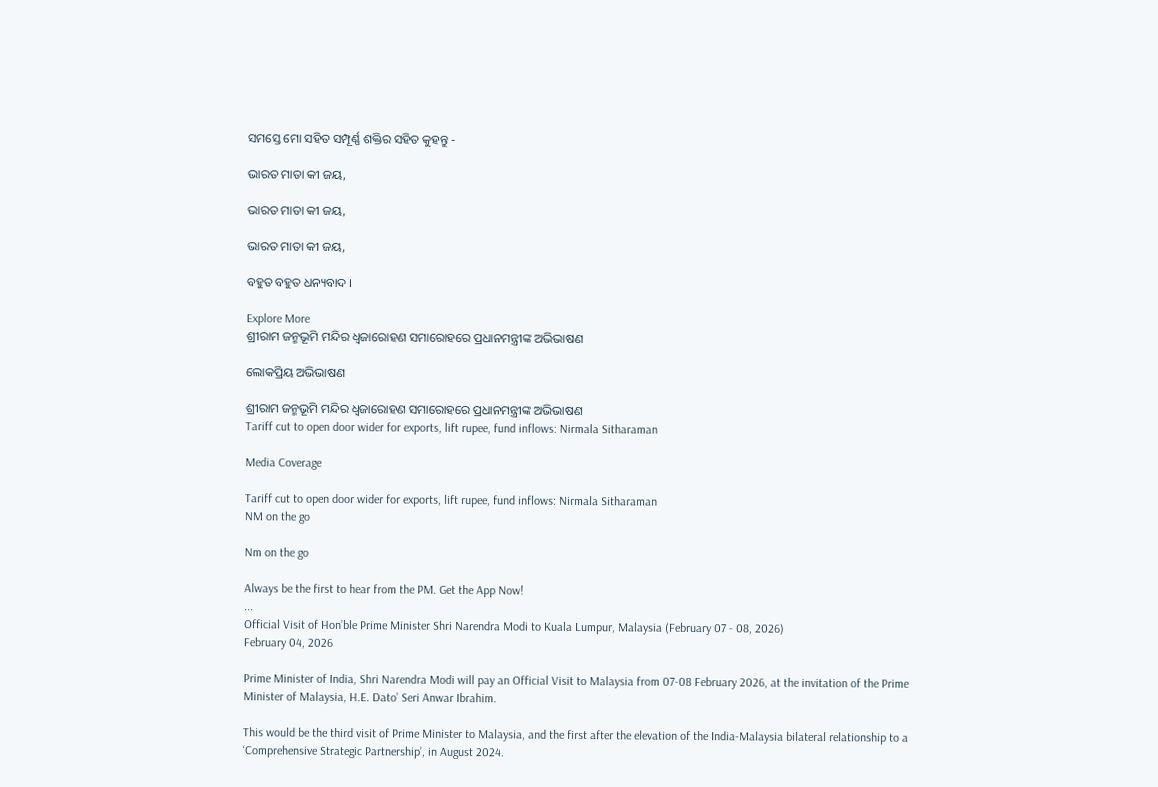ସମସ୍ତେ ମୋ ସହିତ ସମ୍ପୂର୍ଣ୍ଣ ଶକ୍ତିର ସହିତ କୁହନ୍ତୁ -

ଭାରତ ମାତା କୀ ଜୟ,

ଭାରତ ମାତା କୀ ଜୟ,

ଭାରତ ମାତା କୀ ଜୟ,

ବହୁତ ବହୁତ ଧନ୍ୟବାଦ ।

Explore More
ଶ୍ରୀରାମ ଜନ୍ମଭୂମି ମନ୍ଦିର ଧ୍ଵଜାରୋହଣ ସମାରୋହରେ ପ୍ରଧାନମନ୍ତ୍ରୀଙ୍କ ଅଭିଭାଷଣ

ଲୋକପ୍ରିୟ ଅଭିଭାଷଣ

ଶ୍ରୀରାମ ଜନ୍ମଭୂମି ମନ୍ଦିର ଧ୍ଵଜାରୋହଣ ସମାରୋହରେ ପ୍ରଧାନମନ୍ତ୍ରୀଙ୍କ ଅଭିଭାଷଣ
Tariff cut to open door wider for exports, lift rupee, fund inflows: Nirmala Sitharaman

Media Coverage

Tariff cut to open door wider for exports, lift rupee, fund inflows: Nirmala Sitharaman
NM on the go

Nm on the go

Always be the first to hear from the PM. Get the App Now!
...
Official Visit of Hon’ble Prime Minister Shri Narendra Modi to Kuala Lumpur, Malaysia (February 07 - 08, 2026)
February 04, 2026

Prime Minister of India, Shri Narendra Modi will pay an Official Visit to Malaysia from 07-08 February 2026, at the invitation of the Prime Minister of Malaysia, H.E. Dato’ Seri Anwar Ibrahim.

This would be the third visit of Prime Minister to Malaysia, and the first after the elevation of the India-Malaysia bilateral relationship to a ‘Comprehensive Strategic Partnership’, in August 2024.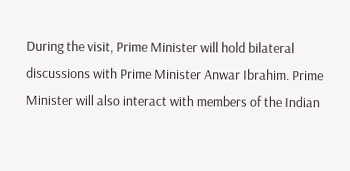During the visit, Prime Minister will hold bilateral discussions with Prime Minister Anwar Ibrahim. Prime Minister will also interact with members of the Indian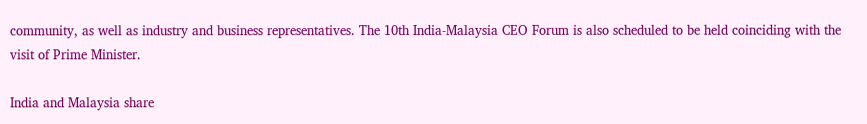community, as well as industry and business representatives. The 10th India-Malaysia CEO Forum is also scheduled to be held coinciding with the visit of Prime Minister.

India and Malaysia share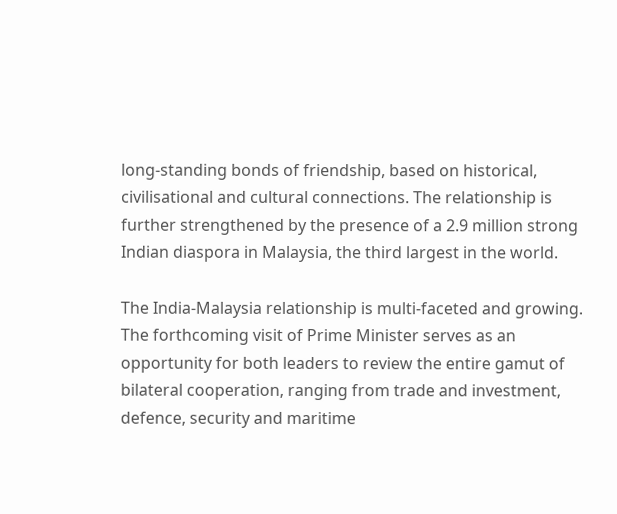long-standing bonds of friendship, based on historical, civilisational and cultural connections. The relationship is further strengthened by the presence of a 2.9 million strong Indian diaspora in Malaysia, the third largest in the world.

The India-Malaysia relationship is multi-faceted and growing. The forthcoming visit of Prime Minister serves as an opportunity for both leaders to review the entire gamut of bilateral cooperation, ranging from trade and investment, defence, security and maritime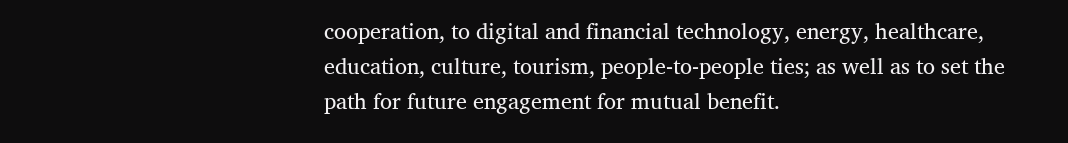cooperation, to digital and financial technology, energy, healthcare, education, culture, tourism, people-to-people ties; as well as to set the path for future engagement for mutual benefit.